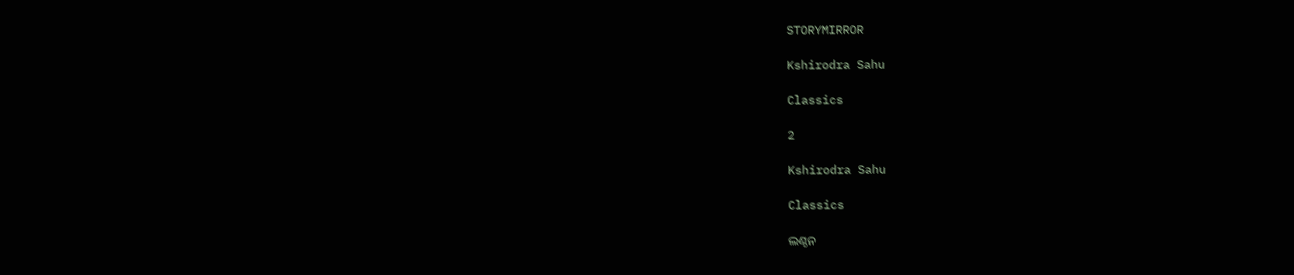STORYMIRROR

Kshirodra Sahu

Classics

2

Kshirodra Sahu

Classics

ଲଣ୍ଠନ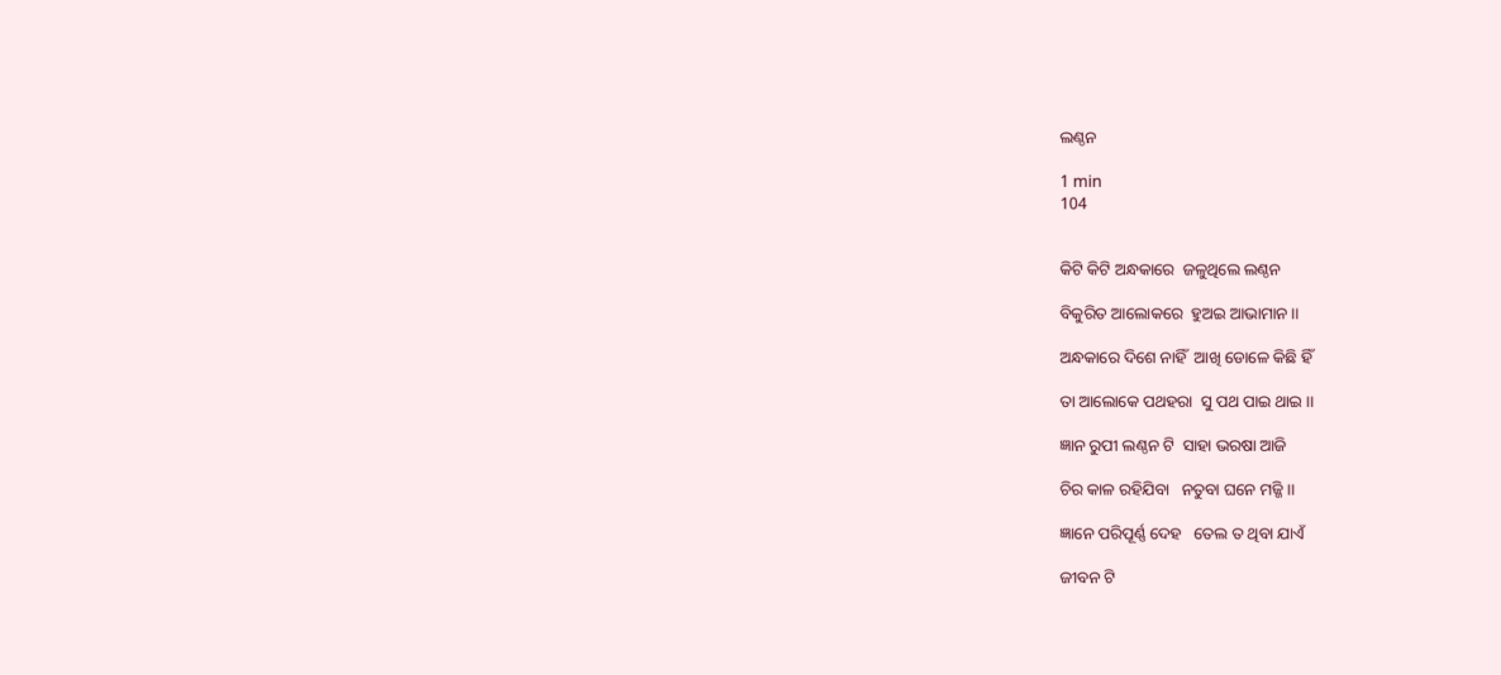ଲଣ୍ଠନ

1 min
104


କିଟି କିଟି ଅନ୍ଧକାରେ  ଜଳୁଥିଲେ ଲଣ୍ଠନ

ବିକୁରିତ ଆଲୋକରେ  ହୁଅଇ ଆଭାମାନ ।।

ଅନ୍ଧକାରେ ଦିଶେ ନାହିଁ  ଆଖି ଡୋଳେ କିଛି ହିଁ

ତା ଆଲୋକେ ପଥହରା  ସୁ ପଥ ପାଇ ଥାଇ ।।

ଜ୍ଞାନ ରୁପୀ ଲଣ୍ଠନ ଟି  ସାହା ଭରଷା ଆଜି

ଚିର କାଳ ରହିଯିବା   ନତୁବା ଘନେ ମଜ୍ଜି ।।

ଜ୍ଞାନେ ପରିପୂର୍ଣ୍ଣ ଦେହ   ତେଲ ତ ଥିବା ଯାଏଁ

ଜୀବନ ଟି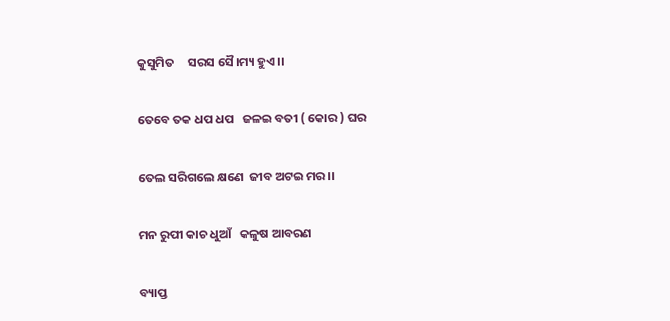କୁସୁମିତ     ସରସ ସୈ।ମ୍ୟ ହୁଏ ।।

ତେବେ ତକ ଧପ ଧପ   ଜଳଇ ବତୀ ( କୋର ) ଘର

ତେଲ ସରିଗଲେ କ୍ଷଣେ  ଜୀବ ଅଟଇ ମର ।।

ମନ ରୁପୀ କାଚ ଧୁଆଁ   କଳୁଷ ଆବରଣ

ବ୍ୟାପ୍ତ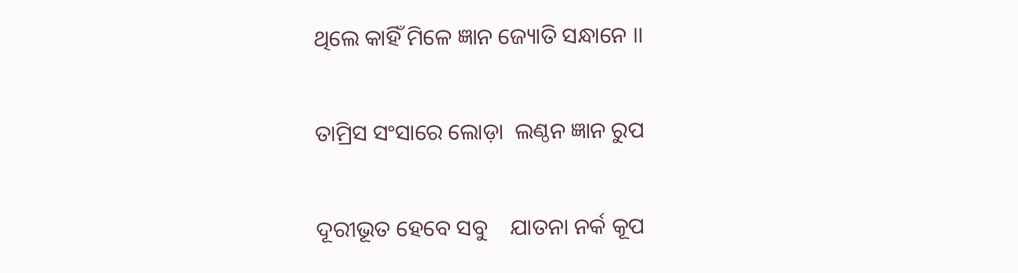ଥିଲେ କାହିଁ ମିଳେ ଜ୍ଞାନ ଜ୍ୟୋତି ସନ୍ଧାନେ ।।

ତାମ୍ରିସ ସଂସାରେ ଲୋଡ଼ା  ଲଣ୍ଠନ ଜ୍ଞାନ ରୁପ

ଦୂରୀଭୂତ ହେବେ ସବୁ    ଯାତନା ନର୍କ କୂପ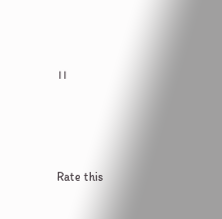।।




Rate this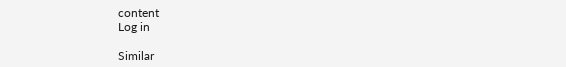content
Log in

Similar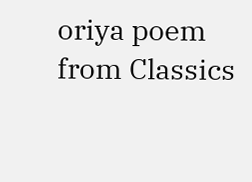oriya poem from Classics